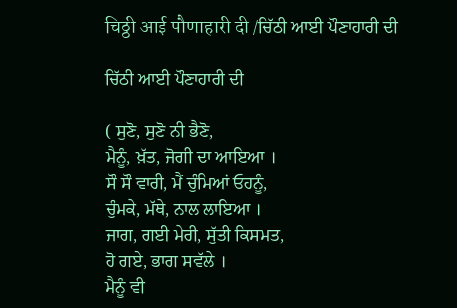चिठ्ठी आई पौणाहारी दी /ਚਿੱਠੀ ਆਈ ਪੌਣਾਹਾਰੀ ਦੀ

ਚਿੱਠੀ ਆਈ ਪੌਣਾਹਾਰੀ ਦੀ

( ਸੁਣੋ, ਸੁਣੋ ਨੀ ਭੈਣੋ,
ਮੈਨੂੰ, ਖ਼ੱਤ, ਜੋਗੀ ਦਾ ਆਇਆ ।
ਸੌ ਸੌ ਵਾਰੀ, ਮੈਂ ਚੁੰਮਿਆਂ ਓਹਨੂੰ,
ਚੁੰਮਕੇ, ਮੱਥੇ, ਨਾਲ ਲਾਇਆ ।
ਜਾਗ, ਗਈ ਮੇਰੀ, ਸੁੱਤੀ ਕਿਸਮਤ,
ਹੋ ਗਏ, ਭਾਗ ਸਵੱਲੇ ।
ਮੈਨੂੰ ਵੀ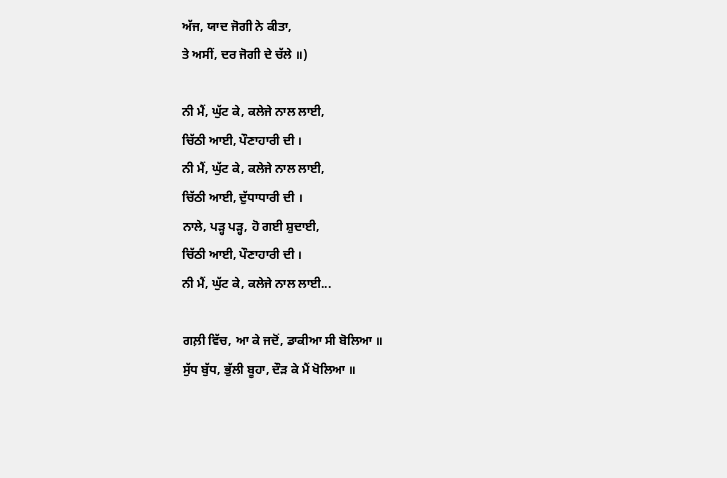ਅੱਜ, ਯਾਦ ਜੋਗੀ ਨੇ ਕੀਤਾ,
ਤੇ ਅਸੀਂ, ਦਰ ਜੋਗੀ ਦੇ ਚੱਲੇ ॥)

ਨੀ ਮੈਂ, ਘੁੱਟ ਕੇ, ਕਲੇਜੇ ਨਾਲ ਲਾਈ,
ਚਿੱਠੀ ਆਈ, ਪੌਣਾਹਾਰੀ ਦੀ ।
ਨੀ ਮੈਂ, ਘੁੱਟ ਕੇ, ਕਲੇਜੇ ਨਾਲ ਲਾਈ,
ਚਿੱਠੀ ਆਈ, ਦੁੱਧਾਧਾਰੀ ਦੀ ।
ਨਾਲੇ, ਪੜ੍ਹ ਪੜ੍ਹ, ਹੋ ਗਈ ਸ਼ੁਦਾਈ,
ਚਿੱਠੀ ਆਈ, ਪੌਣਾਹਾਰੀ ਦੀ ।
ਨੀ ਮੈਂ, ਘੁੱਟ ਕੇ, ਕਲੇਜੇ ਨਾਲ ਲਾਈ...

ਗਲ਼ੀ ਵਿੱਚ, ਆ ਕੇ ਜਦੋਂ, ਡਾਕੀਆ ਸੀ ਬੋਲਿਆ ॥
ਸੁੱਧ ਬੁੱਧ, ਭੁੱਲੀ ਬੂਹਾ, ਦੌੜ ਕੇ ਮੈਂ ਖੋਲਿਆ ॥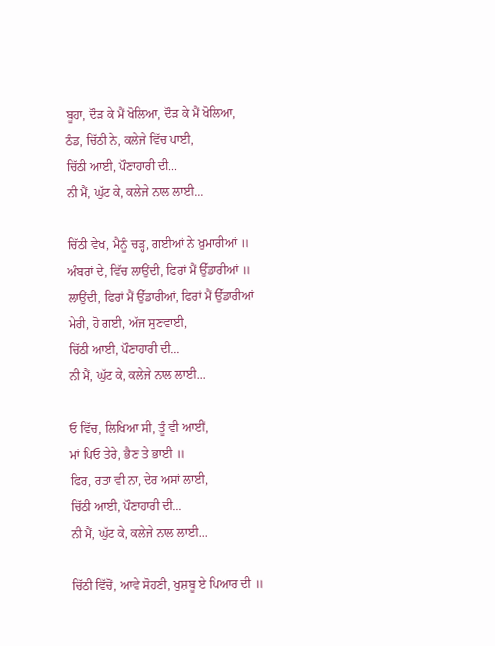ਬੂਹਾ, ਦੌੜ ਕੇ ਮੈਂ ਖੋਲਿਆ, ਦੌੜ ਕੇ ਮੈਂ ਖੋਲਿਆ,
ਠੰਡ, ਚਿੱਠੀ ਨੇ, ਕਲੇਜੇ ਵਿੱਚ ਪਾਈ,
ਚਿੱਠੀ ਆਈ, ਪੌਣਾਹਾਰੀ ਦੀ...
ਨੀ ਮੈਂ, ਘੁੱਟ ਕੇ, ਕਲੇਜੇ ਨਾਲ ਲਾਈ...

ਚਿੱਠੀ ਵੇਖ, ਮੈਨੂੰ ਚੜ੍ਹ, ਗਈਆਂ ਨੇ ਖ਼ੁਮਾਰੀਆਂ ॥
ਅੰਬਰਾਂ ਦੇ, ਵਿੱਚ ਲਾਉਂਦੀ, ਫਿਰਾਂ ਮੈਂ ਉੱਡਾਰੀਆਂ ॥
ਲਾਉਂਦੀ, ਫਿਰਾਂ ਮੈਂ ਉੱਡਾਰੀਆਂ, ਫਿਰਾਂ ਮੈਂ ਉੱਡਾਰੀਆਂ
ਮੇਰੀ, ਹੋ ਗਈ, ਅੱਜ ਸੁਣਵਾਈ,
ਚਿੱਠੀ ਆਈ, ਪੌਣਾਹਾਰੀ ਦੀ...
ਨੀ ਮੈਂ, ਘੁੱਟ ਕੇ, ਕਲੇਜੇ ਨਾਲ ਲਾਈ...

ਓ ਵਿੱਚ, ਲਿਖਿਆ ਸੀ, ਤੂੰ ਵੀ ਆਈਂ,
ਮਾਂ ਪਿਓ ਤੇਰੇ, ਭੈਣ ਤੇ ਭਾਈ ॥
ਫਿਰ, ਰਤਾ ਵੀ ਨਾ, ਦੇਰ ਅਸਾਂ ਲਾਈ,
ਚਿੱਠੀ ਆਈ, ਪੌਣਾਹਾਰੀ ਦੀ...
ਨੀ ਮੈਂ, ਘੁੱਟ ਕੇ, ਕਲੇਜੇ ਨਾਲ ਲਾਈ...

ਚਿੱਠੀ ਵਿੱਚੋਂ, ਆਵੇ ਸੋਹਣੀ, ਖੁਸ਼ਬੂ ਏ ਪਿਆਰ ਦੀ ॥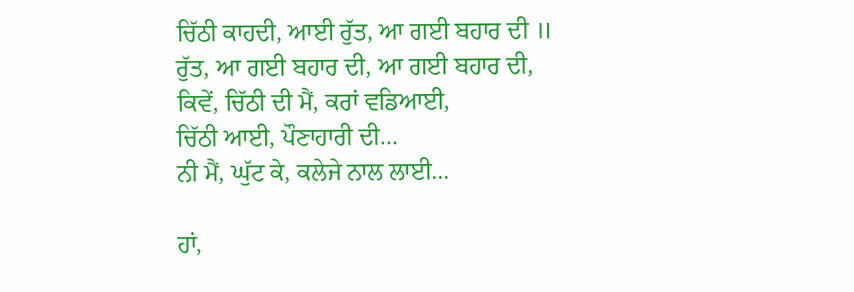ਚਿੱਠੀ ਕਾਹਦੀ, ਆਈ ਰੁੱਤ, ਆ ਗਈ ਬਹਾਰ ਦੀ ॥
ਰੁੱਤ, ਆ ਗਈ ਬਹਾਰ ਦੀ, ਆ ਗਈ ਬਹਾਰ ਦੀ,
ਕਿਵੇਂ, ਚਿੱਠੀ ਦੀ ਮੈਂ, ਕਰਾਂ ਵਡਿਆਈ,
ਚਿੱਠੀ ਆਈ, ਪੌਣਾਹਾਰੀ ਦੀ...
ਨੀ ਮੈਂ, ਘੁੱਟ ਕੇ, ਕਲੇਜੇ ਨਾਲ ਲਾਈ...

ਹਾਂ,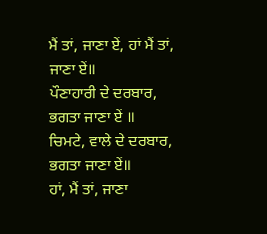ਮੈਂ ਤਾਂ, ਜਾਣਾ ਏਂ, ਹਾਂ ਮੈਂ ਤਾਂ, ਜਾਣਾ ਏਂ॥
ਪੌਣਾਹਾਰੀ ਦੇ ਦਰਬਾਰ, ਭਗਤਾ ਜਾਣਾ ਏਂ ॥
ਚਿਮਟੇ, ਵਾਲੇ ਦੇ ਦਰਬਾਰ, ਭਗਤਾ ਜਾਣਾ ਏਂ॥
ਹਾਂ, ਮੈਂ ਤਾਂ, ਜਾਣਾ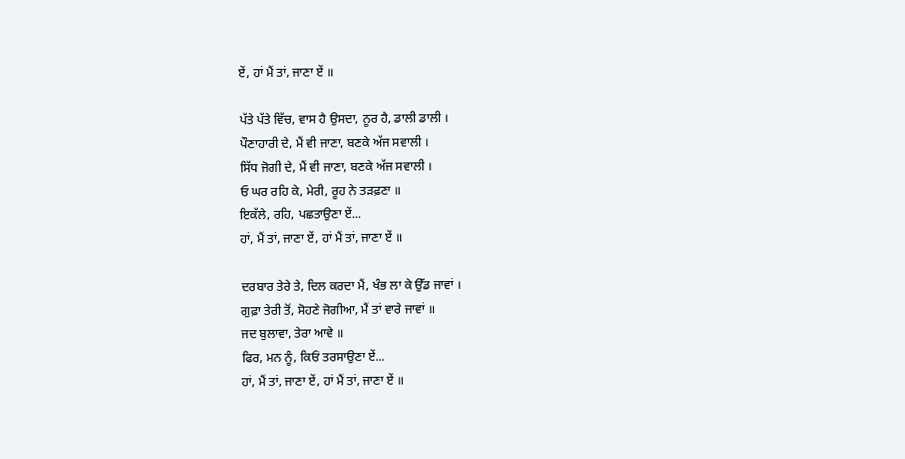ਏਂ, ਹਾਂ ਮੈਂ ਤਾਂ, ਜਾਣਾ ਏਂ ॥

ਪੱਤੇ ਪੱਤੇ ਵਿੱਚ, ਵਾਸ ਹੈ ਉਸਦਾ, ਨੂਰ ਹੈ, ਡਾਲੀ ਡਾਲੀ ।
ਪੌਣਾਹਾਰੀ ਦੇ, ਮੈਂ ਵੀ ਜਾਣਾ, ਬਣਕੇ ਅੱਜ ਸਵਾਲੀ ।
ਸਿੱਧ ਜੋਗੀ ਦੇ, ਮੈਂ ਵੀ ਜਾਣਾ, ਬਣਕੇ ਅੱਜ ਸਵਾਲੀ ।
ਓ ਘਰ ਰਹਿ ਕੇ, ਮੇਰੀ, ਰੂਹ ਨੇ ਤੜਫ਼ਣਾ ॥
ਇਕੱਲੇ, ਰਹਿ, ਪਛਤਾਉਣਾ ਏਂ...
ਹਾਂ, ਮੈਂ ਤਾਂ, ਜਾਣਾ ਏਂ, ਹਾਂ ਮੈਂ ਤਾਂ, ਜਾਣਾ ਏਂ ॥

ਦਰਬਾਰ ਤੇਰੇ ਤੇ, ਦਿਲ ਕਰਦਾ ਮੈਂ, ਖੰਭ ਲਾ ਕੇ ਉੱਡ ਜਾਵਾਂ ।
ਗੁਫ਼ਾ ਤੇਰੀ ਤੋਂ, ਸੋਹਣੇ ਜੋਗੀਆ, ਮੈਂ ਤਾਂ ਵਾਰੇ ਜਾਵਾਂ ॥
ਜਦ ਬੁਲਾਵਾ, ਤੇਰਾ ਆਵੇ ॥
ਫਿਰ, ਮਨ ਨੂੰ, ਕਿਓਂ ਤਰਸਾਉਣਾ ਏਂ...
ਹਾਂ, ਮੈਂ ਤਾਂ, ਜਾਣਾ ਏਂ, ਹਾਂ ਮੈਂ ਤਾਂ, ਜਾਣਾ ਏਂ ॥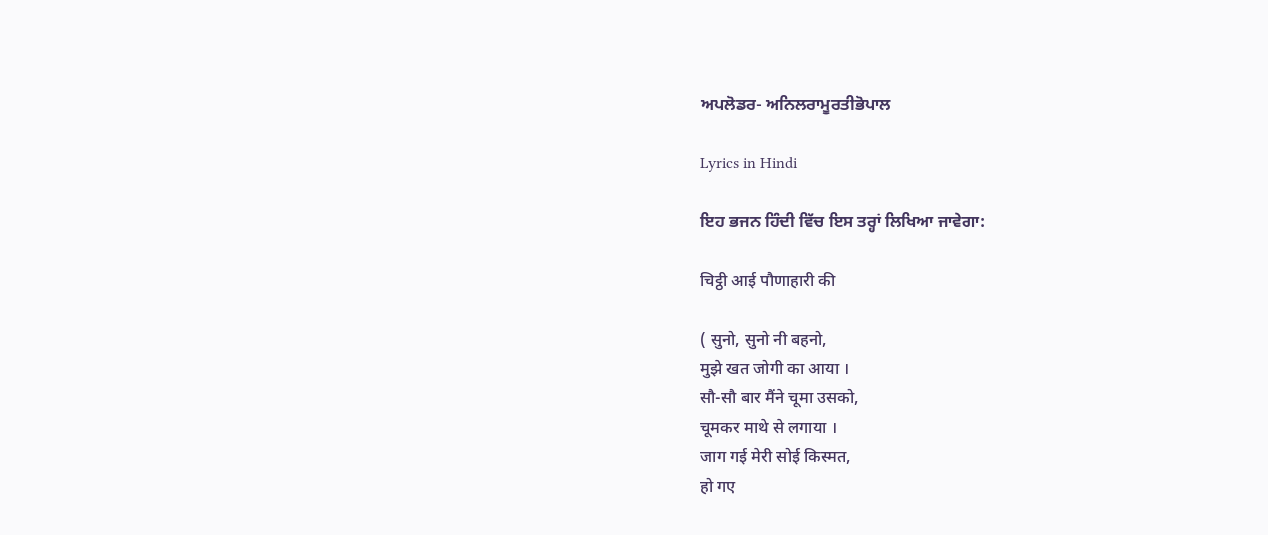ਅਪਲੋਡਰ- ਅਨਿਲਰਾਮੂਰਤੀਭੋਪਾਲ

Lyrics in Hindi

ਇਹ ਭਜਨ ਹਿੰਦੀ ਵਿੱਚ ਇਸ ਤਰ੍ਹਾਂ ਲਿਖਿਆ ਜਾਵੇਗਾ:

चिट्ठी आई पौणाहारी की

( सुनो, सुनो नी बहनो,
मुझे खत जोगी का आया ।
सौ-सौ बार मैंने चूमा उसको,
चूमकर माथे से लगाया ।
जाग गई मेरी सोई किस्मत,
हो गए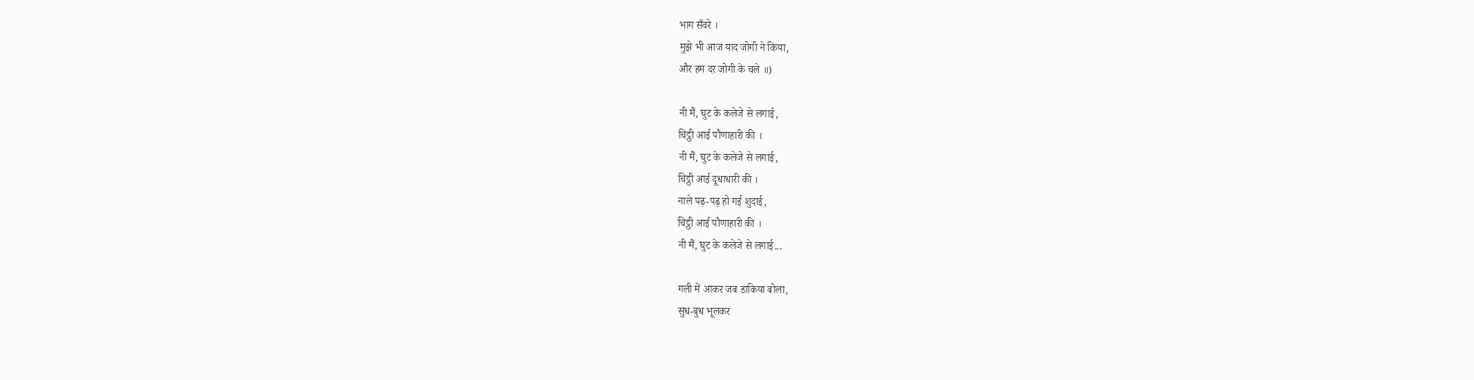भाग सँवरे ।
मुझे भी आज याद जोगी ने किया,
और हम दर जोगी के चले ॥)

नी मैं, घुट के कलेजे से लगाई,
चिट्ठी आई पौणाहारी की ।
नी मैं, घुट के कलेजे से लगाई,
चिट्ठी आई दूधाधारी की ।
नाले पढ़-पढ़ हो गई शुदाई,
चिट्ठी आई पौणाहारी की ।
नी मैं, घुट के कलेजे से लगाई...

गली में आकर जब डाकिया बोला,
सुध-बुध भूलकर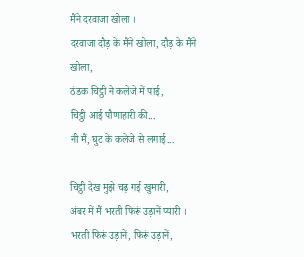मैंने दरवाजा खोला ।
दरवाजा दौड़ के मैंने खोला, दौड़ के मैंने खोला,
ठंडक चिट्ठी ने कलेजे में पाई,
चिट्ठी आई पौणाहारी की...
नी मैं, घुट के कलेजे से लगाई...

चिट्ठी देख मुझे चढ़ गई खुमारी,
अंबर में मैं भरती फिरूं उड़ानें प्यारी ।
भरती फिरूं उड़ानें, फिरूं उड़ानें,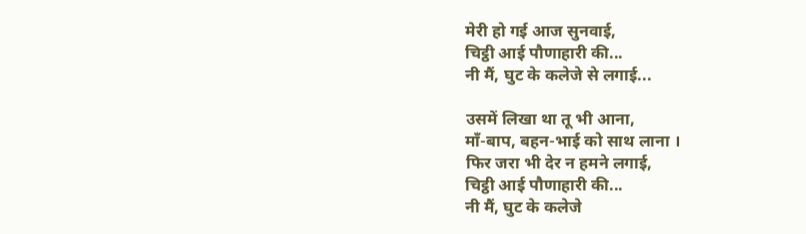मेरी हो गई आज सुनवाई,
चिट्ठी आई पौणाहारी की...
नी मैं, घुट के कलेजे से लगाई...

उसमें लिखा था तू भी आना,
माँ-बाप, बहन-भाई को साथ लाना ।
फिर जरा भी देर न हमने लगाई,
चिट्ठी आई पौणाहारी की...
नी मैं, घुट के कलेजे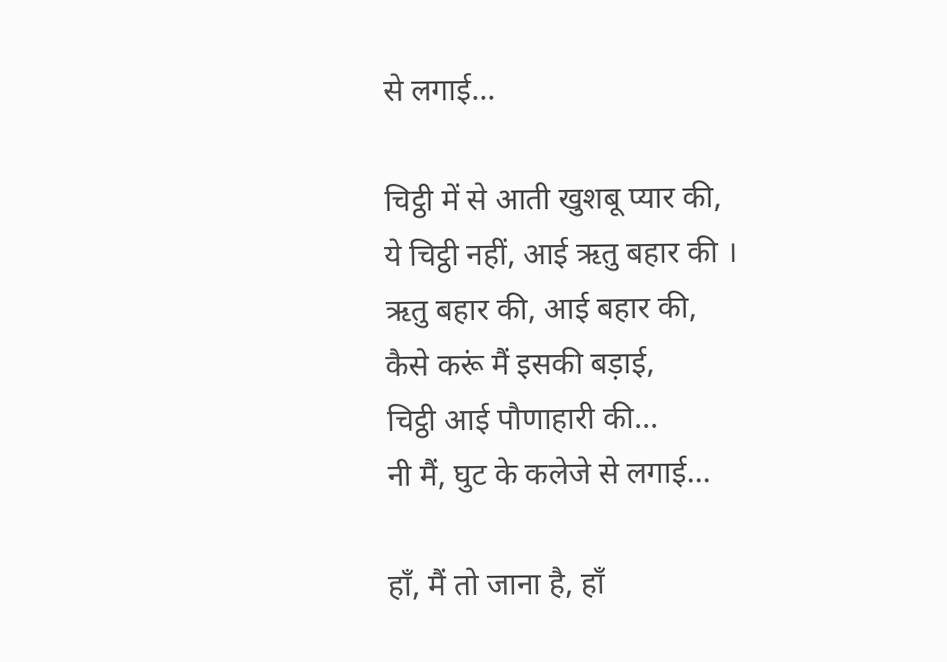से लगाई...

चिट्ठी में से आती खुशबू प्यार की,
ये चिट्ठी नहीं, आई ऋतु बहार की ।
ऋतु बहार की, आई बहार की,
कैसे करूं मैं इसकी बड़ाई,
चिट्ठी आई पौणाहारी की...
नी मैं, घुट के कलेजे से लगाई...

हाँ, मैं तो जाना है, हाँ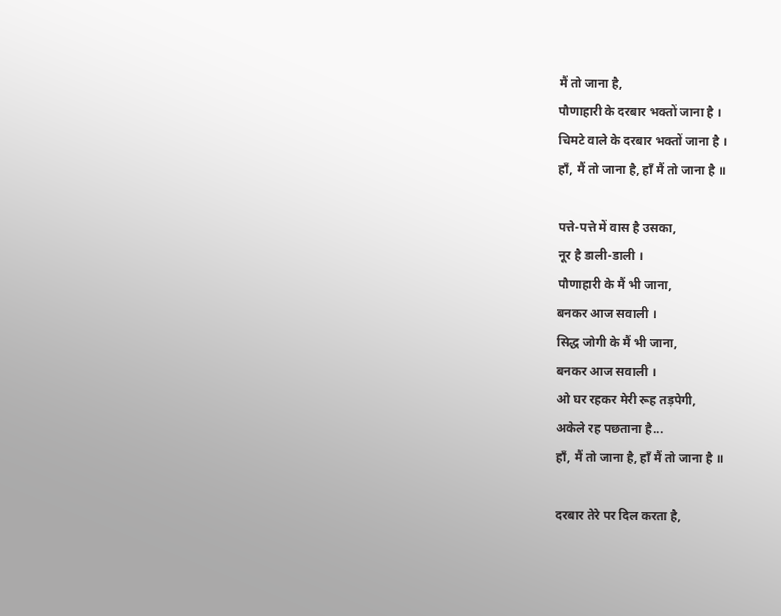मैं तो जाना है,
पौणाहारी के दरबार भक्तों जाना है ।
चिमटे वाले के दरबार भक्तों जाना है ।
हाँ, मैं तो जाना है, हाँ मैं तो जाना है ॥

पत्ते-पत्ते में वास है उसका,
नूर है डाली-डाली ।
पौणाहारी के मैं भी जाना,
बनकर आज सवाली ।
सिद्ध जोगी के मैं भी जाना,
बनकर आज सवाली ।
ओ घर रहकर मेरी रूह तड़पेगी,
अकेले रह पछताना है...
हाँ, मैं तो जाना है, हाँ मैं तो जाना है ॥

दरबार तेरे पर दिल करता है,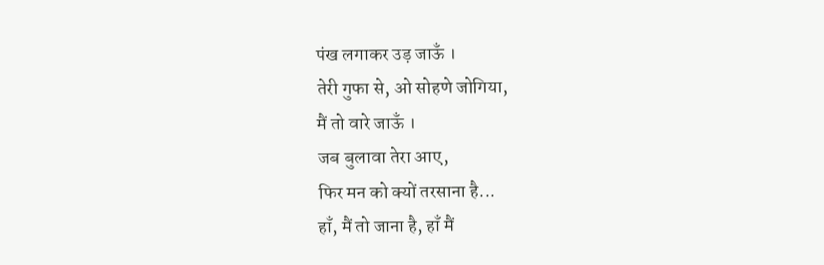पंख लगाकर उड़ जाऊँ ।
तेरी गुफा से, ओ सोहणे जोगिया,
मैं तो वारे जाऊँ ।
जब बुलावा तेरा आए,
फिर मन को क्यों तरसाना है...
हाँ, मैं तो जाना है, हाँ मैं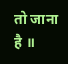तो जाना है ॥